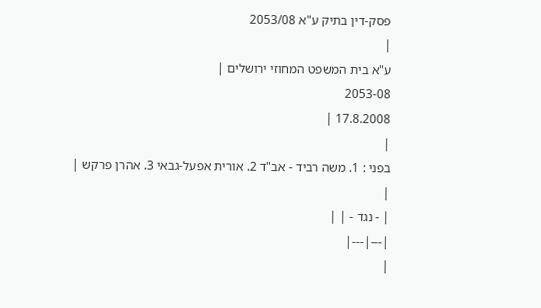פסק-דין בתיק ע"א 2053/08
|
ע"א בית המשפט המחוזי ירושלים |
2053-08
17.8.2008 |
|
בפני : 1. משה רביד - אב"ד 2. אורית אפעל-גבאי 3. אהרן פרקש |
|
| - נגד - | |
|---|---|
|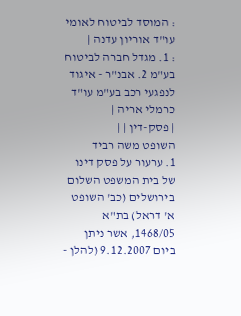: המוסד לביטוח לאומי עו"ד אוריון עדנה |
: 1. מגדל חברה לביטוח בע"מ 2. אבנ"ר - איגוד לנפגעי רכב בע"מ עו"ד כרמלי אריה |
| פסק-דין | |
השופט משה רביד
1. ערעור על פסק דינו של בית המשפט השלום בירושלים (כב' השופט א' דראל) בת"א 1468/05, אשר ניתן ביום 9.12.2007 (להלן -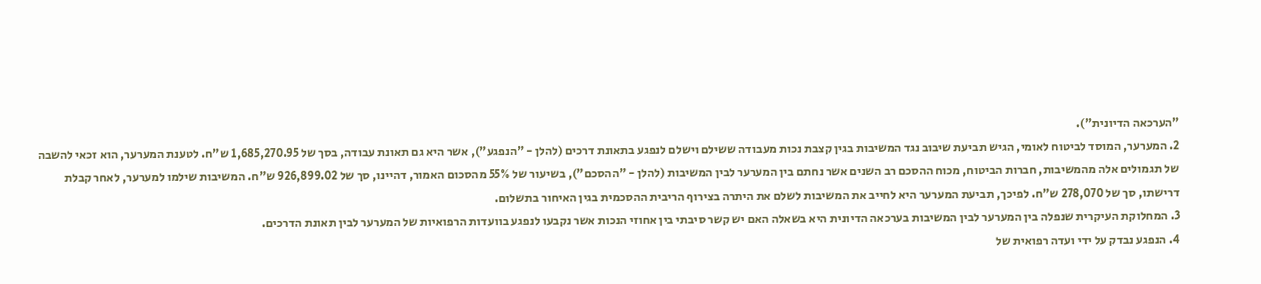"הערכאה הדיונית").
2. המערער, המוסד לביטוח לאומי, הגיש תביעת שיבוב נגד המשיבות בגין קצבת נכות מעבודה ששילם וישלם לנפגע בתאונת דרכים (להלן - "הנפגע"), אשר היא גם תאונת עבודה, בסך של 1,685,270.95 ש"ח. לטענת המערער, הוא זכאי להשבה של תגמולים אלה מהמשיבות, חברות הביטוח, מכוח ההסכם רב השנים אשר נחתם בין המערער לבין המשיבות (להלן - "ההסכם"), בשיעור של 55% מהסכום האמור, דהיינו, סך של 926,899.02 ש"ח. המשיבות שילמו למערער, לאחר קבלת דרישתו, סך של 278,070 ש"ח. לפיכך, תביעת המערער היא לחייב את המשיבות לשלם את היתרה בצירוף הריבית ההסכמית בגין האיחור בתשלום.
3. המחלוקת העיקרית שנפלה בין המערער לבין המשיבות בערכאה הדיונית היא בשאלה האם יש קשר סיבתי בין אחוזי הנכות אשר נקבעו לנפגע בוועדות הרפואיות של המערער לבין תאונת הדרכים.
4. הנפגע נבדק על ידי ועדה רפואית של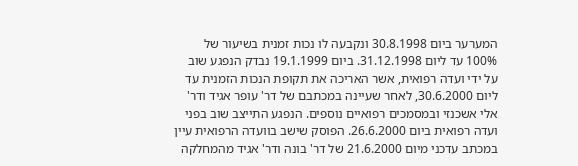המערער ביום 30.8.1998 ונקבעה לו נכות זמנית בשיעור של 100% עד ליום 31.12.1998. ביום 19.1.1999 נבדק הנפגע שוב על ידי ועדה רפואית, אשר האריכה את תקופת הנכות הזמנית עד ליום 30.6.2000, לאחר שעיינה במכתבם של דר' עופר אגיד ודר' אלי אשכנזי ובמסמכים רפואיים נוספים. הנפגע התייצב שוב בפני ועדה רפואית ביום 26.6.2000. הפוסק שישב בוועדה הרפואית עיין במכתב עדכני מיום 21.6.2000 של דר' בונה ודר' אגיד מהמחלקה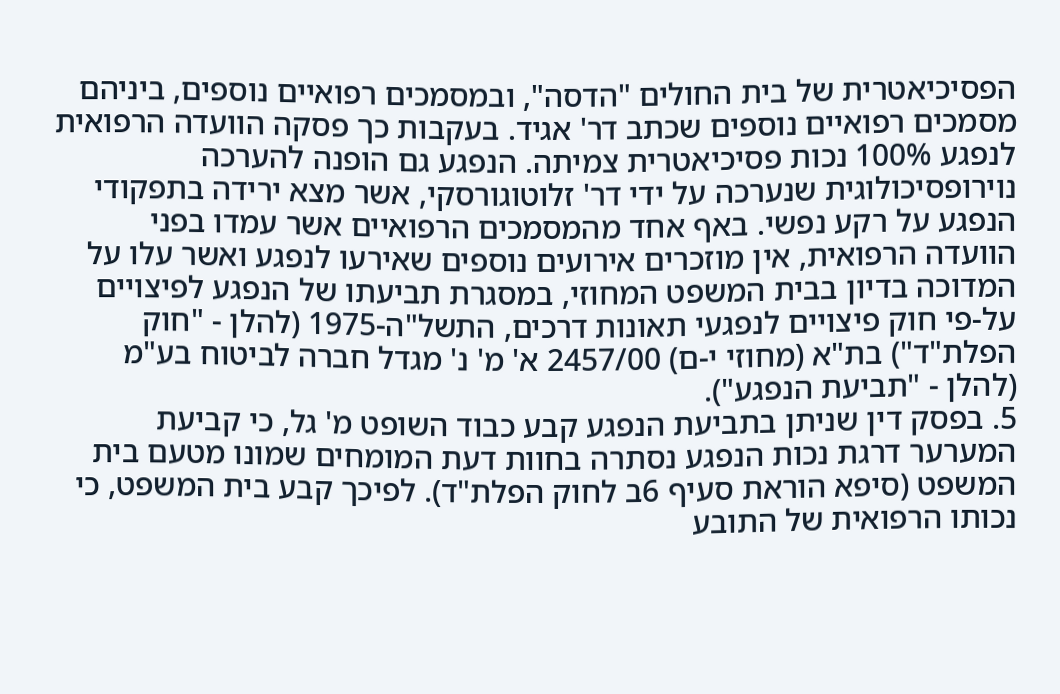הפסיכיאטרית של בית החולים "הדסה", ובמסמכים רפואיים נוספים, ביניהם מסמכים רפואיים נוספים שכתב דר' אגיד. בעקבות כך פסקה הוועדה הרפואית לנפגע 100% נכות פסיכיאטרית צמיתה. הנפגע גם הופנה להערכה נוירופסיכולוגית שנערכה על ידי דר' זלוטוגורסקי, אשר מצא ירידה בתפקודי הנפגע על רקע נפשי. באף אחד מהמסמכים הרפואיים אשר עמדו בפני הוועדה הרפואית, אין מוזכרים אירועים נוספים שאירעו לנפגע ואשר עלו על המדוכה בדיון בבית המשפט המחוזי, במסגרת תביעתו של הנפגע לפיצויים על-פי חוק פיצויים לנפגעי תאונות דרכים, התשל"ה-1975 (להלן - "חוק הפלת"ד") בת"א (מחוזי י-ם) 2457/00 א' מ' נ' מגדל חברה לביטוח בע"מ (להלן - "תביעת הנפגע").
5. בפסק דין שניתן בתביעת הנפגע קבע כבוד השופט מ' גל, כי קביעת המערער דרגת נכות הנפגע נסתרה בחוות דעת המומחים שמונו מטעם בית המשפט (סיפא הוראת סעיף 6ב לחוק הפלת"ד). לפיכך קבע בית המשפט, כי נכותו הרפואית של התובע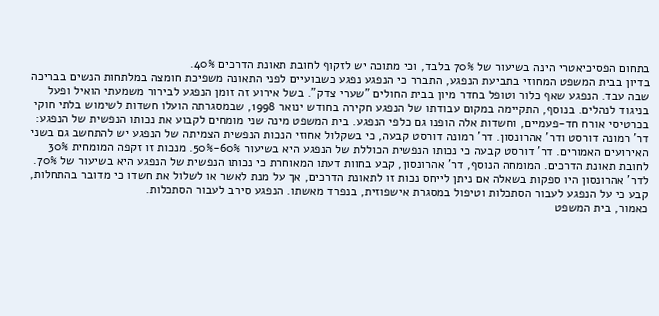בתחום הפסיכיאטרי הינה בשיעור של 70% בלבד, וכי מתוכה יש לזקוף לחובת תאונת הדרכים 40%.
בדיון בבית המשפט המחוזי בתביעת הנפגע, התברר כי הנפגע נפגע כשבועיים לפני התאונה משפיכת חומצה במלתחות הנשים בבריכה שבה עבד. הנפגע שאף כלור וטופל בחדר מיון בבית החולים "שערי צדק". בשל אירוע זה זומן הנפגע לבירור משמעתי הואיל ופעל בניגוד לנהלים. בנוסף, התקיימה במקום עבודתו של הנפגע חקירה בחודש ינואר 1998, שבמסגרתה הועלו חשדות לשימוש בלתי חוקי בכרטיסי אורח חד-פעמיים, וחשדות אלה הופנו גם כלפי הנפגע. בית המשפט מינה שני מומחים לקבוע את נכותו הנפשית של הנפגע: דר' רמונה דורסט ודר' אהרונסון. דר' רמונה דורסט קבעה, כי בשקלול אחוזי הנכות הנפשית הצמיתה של הנפגע יש להתחשב גם בשני האירועים האמורים. דר' דורסט קבעה כי נכותו הנפשית הכוללת של הנפגע היא בשיעור 60%-50%. מנכות זו זקפה המומחית 30% לחובת תאונת הדרכים. המומחה הנוסף, דר' אהרונסון, קבע בחוות דעתו המאוחרת כי נכותו הנפשית של הנפגע היא בשיעור של 70%. לדר' אהרונסון היו ספקות בשאלה אם ניתן לייחס נכות זו לתאונת הדרכים, אך על מנת לאשר או לשלול את חשדו כי מדובר בהתחלות, קבע כי על הנפגע לעבור הסתכלות וטיפול במסגרת אישפוזית, בנפרד מאשתו. הנפגע סירב לעבור הסתכלות.
כאמור, בית המשפט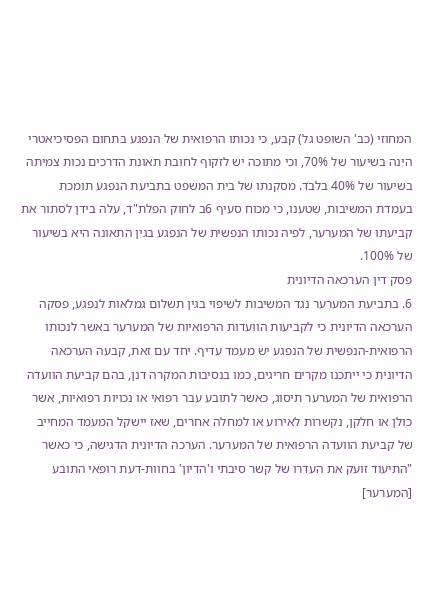המחוזי (כב' השופט גל) קבע, כי נכותו הרפואית של הנפגע בתחום הפסיכיאטרי הינה בשיעור של 70%, וכי מתוכה יש לזקוף לחובת תאונת הדרכים נכות צמיתה בשיעור של 40% בלבד. מסקנתו של בית המשפט בתביעת הנפגע תומכת בעמדת המשיבות, שטענו, כי מכוח סעיף 6ב לחוק הפלת"ד, עלה בידן לסתור את קביעתו של המערער, לפיה נכותו הנפשית של הנפגע בגין התאונה היא בשיעור של 100%.
פסק דין הערכאה הדיונית
6. בתביעת המערער נגד המשיבות לשיפוי בגין תשלום גמלאות לנפגע, פסקה הערכאה הדיונית כי לקביעות הוועדות הרפואיות של המערער באשר לנכותו הרפואית-הנפשית של הנפגע יש מעמד עדיף. יחד עם זאת, קבעה הערכאה הדיונית כי ייתכנו מקרים חריגים, כמו בנסיבות המקרה דנן, בהם קביעת הוועדה הרפואית של המערער תיסוג, כאשר לתובע עבר רפואי או נכויות רפואיות, אשר כולן או חלקן, נקשרות לאירוע או למחלה אחרים, שאז יישקל המעמד המחייב של קביעת הוועדה הרפואית של המערער. הערכה הדיונית הדגישה, כי כאשר "התיעוד זועק את העדרו של קשר סיבתי ו'הדיון' בחוות-דעת רופאי התובע [המערער]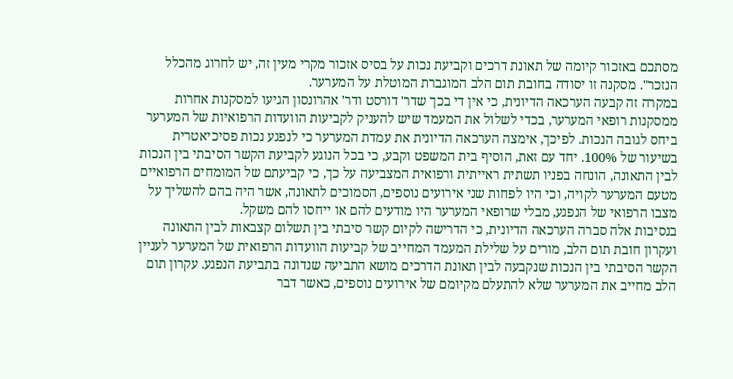מסתכם באזכור קיומה של תאונת דרכים וקביעת נכות על בסיס אזכור מקרי מעין זה, יש לחרוג מהכלל הנזכר". מסקנה זו יסודה בחובת תום הלב המוגברת המוטלת על המערער.
במקרה זה קבעה הערכאה הדיונית, כי אין די בכך שדר' דורסט ודר' אהרונסון הגיעו למסקנות אחרות ממסקנות רופאי המערער, בכדי לשלול את המעמד שיש להעניק לקביעות הוועדות הרפואיות של המערער ביחס לגובה הנכות. לפיכך, אימצה הערכאה הדיונית את עמדת המערער כי לנפגע נכות פסיכיאטרית בשיעור של 100%. יחד עם זאת, הוסיף בית המשפט וקבע, כי בכל הנוגע לקביעת הקשר הסיבתי בין הנכות לבין התאונה, הונחה בפניו תשתית ראייתית ורפואית המצביעה על כך, כי קביעתם של המומחים הרפואיים מטעם המערער לקויה, וכי היו לפחות שני אירועים נוספים, הסמוכים לתאונה, אשר היה בהם להשליך על מצבו הרפואי של הנפגע, מבלי שרופאי המערער היו מודעים להם או ייחסו להם משקל.
בנסיבות אלה סברה הערכאה הדיונית, כי הדרישה לקיום קשר סיבתי בין תשלום קצבאות לבין התאונה ועקרון חובת תום הלב, מורים על שלילת המעמד המחייב של קביעות הוועדות הרפואית של המערער לעניין הקשר הסיבתי בין הנכות שנקבעה לבין תאונת הדרכים מושא התביעה שנדונה בתביעת הנפגע. עקרון תום הלב מחייב את המערער שלא להתעלם מקיומם של אירועים נוספים, כאשר דבר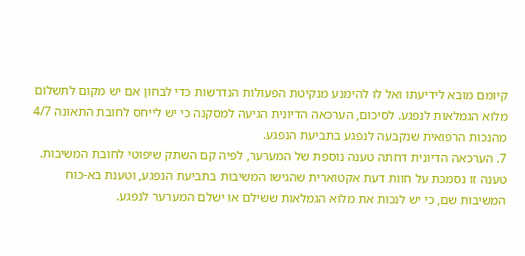קיומם מובא לידיעתו ואל לו להימנע מנקיטת הפעולות הנדרשות כדי לבחון אם יש מקום לתשלום מלוא הגמלאות לנפגע. לסיכום, הערכאה הדיונית הגיעה למסקנה כי יש לייחס לחובת התאונה 4/7 מהנכות הרפואית שנקבעה לנפגע בתביעת הנפגע.
7. הערכאה הדיונית דחתה טענה נוספת של המערער, לפיה קם השתק שיפוטי לחובת המשיבות. טענה זו נסמכת על חוות דעת אקטוארית שהגישו המשיבות בתביעת הנפגע, וטענת בא-כוח המשיבות שם, כי יש לנכות את מלוא הגמלאות ששילם או ישלם המערער לנפגע.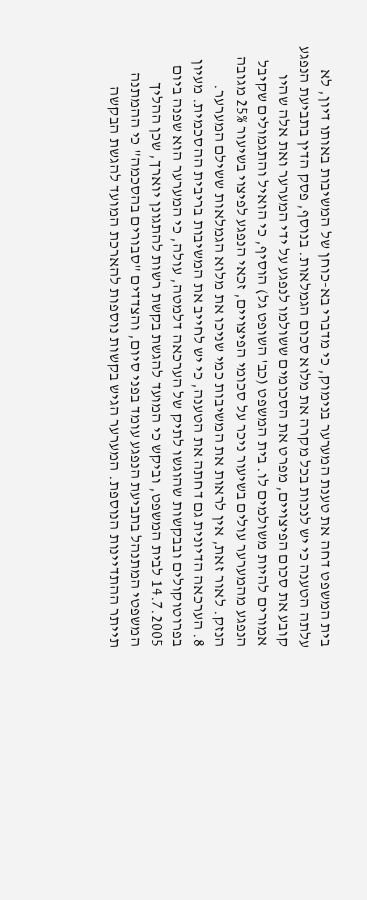בית המשפט דחה את טענת המערער בנימוק, כי מדברי בא-כוחן של המשיבות באותו דיון, לא עלתה הטענה כי יש לנכות בכל מקרה את מלוא סכום הגמלאות. בנוסף, פסק הדין בתביעת הנפגע קובע את סכום הפיצויים, מפרט את הסכומים ששולמו לנפגע על ידי המערער ואת אלה שהיו אמורים להיות משולמים לו. בית המשפט (כב' השופט גל) הוסיף, כי הואיל והתגמולים שקיבל הנפגע מהמערער עולים בשיעור ניכר על סכומי הפיצויים, זכאי הנפגע לפיצוי בשיעור 25% מגובה הנזק. לאור זאת, אין לראות את המשיבות כמי שניכו את מלוא הגמלאות ששילם המערער.
8. הערכאה הדיונית גם דחתה את הטענה, כי יש לחייב את המשיבות בריבית ההסכמית. מעיון בפרוטוקולים ובבקשות שהוגשו לתיק של הערכאה דלמטה, עולה, כי המערער הוא שפנה ביום 14.7.2005 לבית המשפט, וביקש כי המועד להגשת בקשת רשות להתגונן יוארך, שכן ההליך המשפטי המתנהל בתביעת הנפגע עומד בפני סיום, והצדדים "סבורים בהסכמה" כי ההמתנה תייתר ההתדיינות הנוספת. המערער הגיש בקשות נוספות להארכת המועד להגשת הבקשה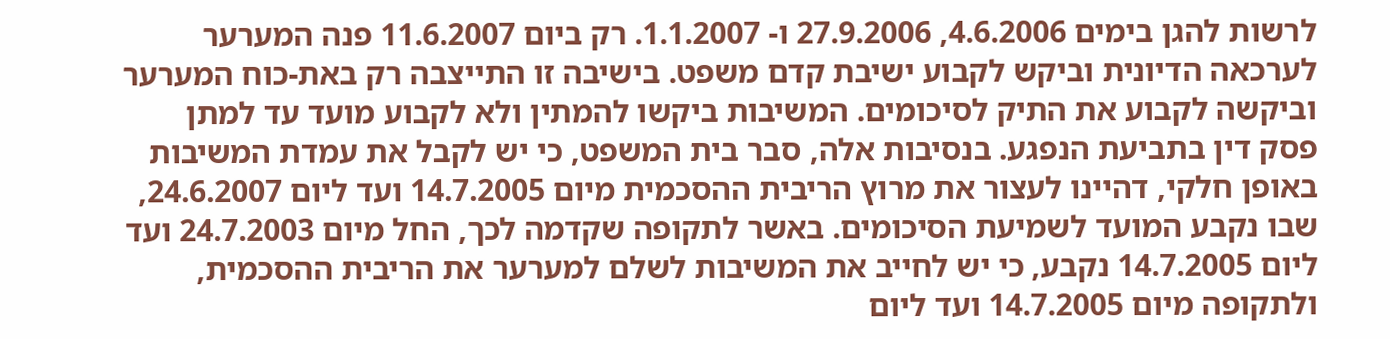לרשות להגן בימים 4.6.2006, 27.9.2006 ו- 1.1.2007. רק ביום 11.6.2007 פנה המערער לערכאה הדיונית וביקש לקבוע ישיבת קדם משפט. בישיבה זו התייצבה רק באת-כוח המערער וביקשה לקבוע את התיק לסיכומים. המשיבות ביקשו להמתין ולא לקבוע מועד עד למתן פסק דין בתביעת הנפגע. בנסיבות אלה, סבר בית המשפט, כי יש לקבל את עמדת המשיבות באופן חלקי, דהיינו לעצור את מרוץ הריבית ההסכמית מיום 14.7.2005 ועד ליום 24.6.2007, שבו נקבע המועד לשמיעת הסיכומים. באשר לתקופה שקדמה לכך, החל מיום 24.7.2003 ועד ליום 14.7.2005 נקבע, כי יש לחייב את המשיבות לשלם למערער את הריבית ההסכמית, ולתקופה מיום 14.7.2005 ועד ליום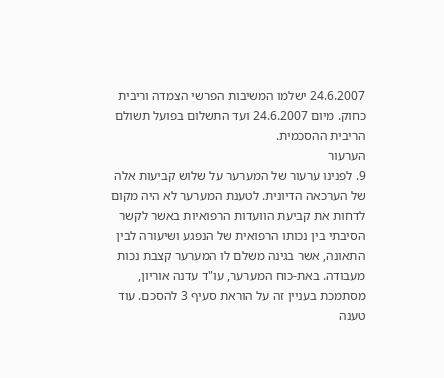24.6.2007 ישלמו המשיבות הפרשי הצמדה וריבית כחוק. מיום 24.6.2007 ועד התשלום בפועל תשולם הריבית ההסכמית.
הערעור
9. לפנינו ערעור של המערער על שלוש קביעות אלה של הערכאה הדיונית. לטענת המערער לא היה מקום לדחות את קביעת הוועדות הרפואיות באשר לקשר הסיבתי בין נכותו הרפואית של הנפגע ושיעורה לבין התאונה, אשר בגינה משלם לו המערער קצבת נכות מעבודה. באת-כוח המערער, עו"ד עדנה אוריון, מסתמכת בעניין זה על הוראת סעיף 3 להסכם. עוד טענה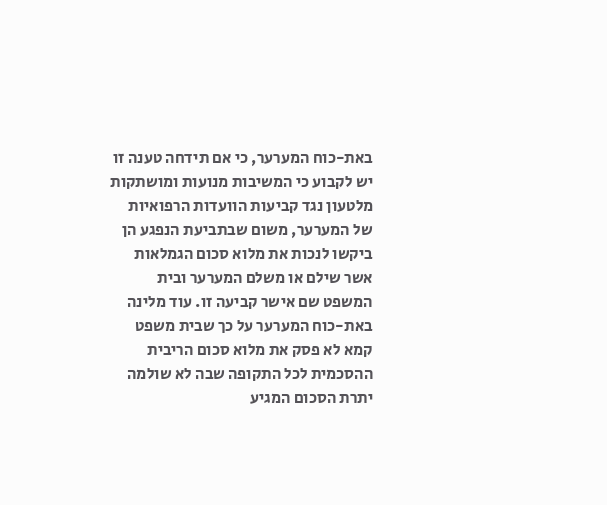באת-כוח המערער, כי אם תידחה טענה זו יש לקבוע כי המשיבות מנועות ומושתקות מלטעון נגד קביעות הוועדות הרפואיות של המערער, משום שבתביעת הנפגע הן ביקשו לנכות את מלוא סכום הגמלאות אשר שילם או משלם המערער ובית המשפט שם אישר קביעה זו. עוד מלינה באת-כוח המערער על כך שבית משפט קמא לא פסק את מלוא סכום הריבית ההסכמית לכל התקופה שבה לא שולמה יתרת הסכום המגיע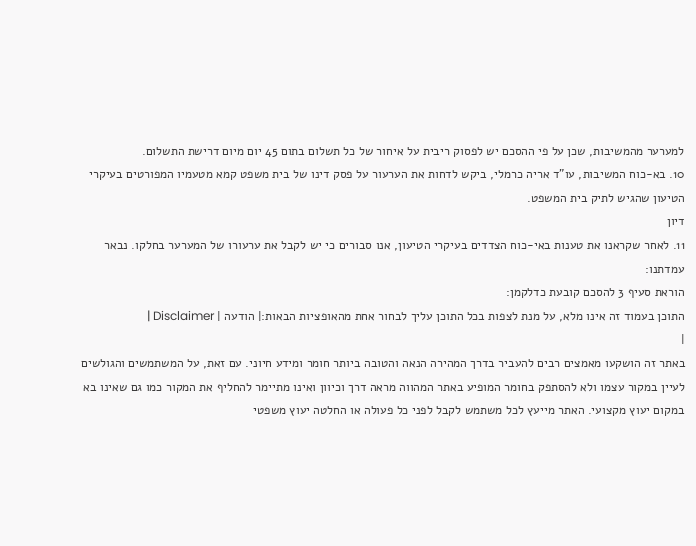למערער מהמשיבות, שכן על פי ההסכם יש לפסוק ריבית על איחור של כל תשלום בתום 45 יום מיום דרישת התשלום.
10. בא-כוח המשיבות, עו"ד אריה כרמלי, ביקש לדחות את הערעור על פסק דינו של בית משפט קמא מטעמיו המפורטים בעיקרי הטיעון שהגיש לתיק בית המשפט.
דיון
11. לאחר שקראנו את טענות באי-כוח הצדדים בעיקרי הטיעון, אנו סבורים כי יש לקבל את ערעורו של המערער בחלקו. נבאר עמדתנו:
הוראת סעיף 3 להסכם קובעת כדלקמן:
התוכן בעמוד זה אינו מלא, על מנת לצפות בכל התוכן עליך לבחור אחת מהאופציות הבאות:| הודעה | Disclaimer |
|
באתר זה הושקעו מאמצים רבים להעביר בדרך המהירה הנאה והטובה ביותר חומר ומידע חיוני. עם זאת, על המשתמשים והגולשים לעיין במקור עצמו ולא להסתפק בחומר המופיע באתר המהווה מראה דרך וכיוון ואינו מתיימר להחליף את המקור כמו גם שאינו בא במקום יעוץ מקצועי. האתר מייעץ לכל משתמש לקבל לפני כל פעולה או החלטה יעוץ משפטי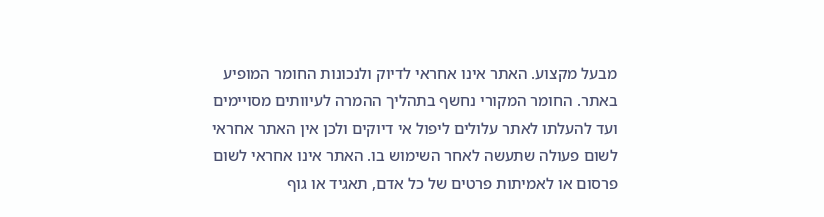מבעל מקצוע. האתר אינו אחראי לדיוק ולנכונות החומר המופיע באתר. החומר המקורי נחשף בתהליך ההמרה לעיוותים מסויימים ועד להעלתו לאתר עלולים ליפול אי דיוקים ולכן אין האתר אחראי לשום פעולה שתעשה לאחר השימוש בו. האתר אינו אחראי לשום פרסום או לאמיתות פרטים של כל אדם, תאגיד או גוף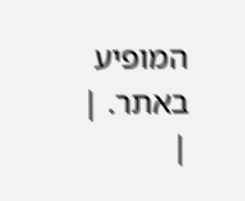המופיע באתר. |
|